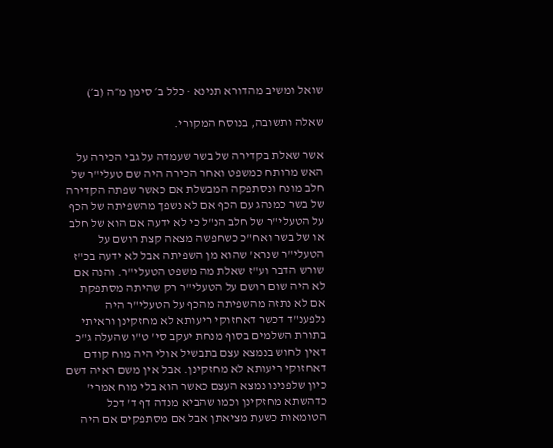שואל ומשיב מהדורא תנינא · כלל ב׳ סימן מ״ה (ב׳)

שאלה ותשובה, בנוסח המקורי.

אשר שאלת בקדירה של בשר שעמדה על גבי הכירה על האש מרותח כמשפט ואחר הכירה היה שם טעלי"ר של חלב מונח ונסתפקה המבשלת אם כאשר שפתה הקדירה של בשר כמנהג עם הכף אם לא נשפך מהשפיתה של הכף על הטעלי"ר של חלב הנ"ל כי לא ידעה אם הוא של חלב או של בשר ואח"כ כשחפשה מצאה קצת רושם על הטעלי"ר שנרא' שהוא מן השפיתה אבל לא ידעה בכ"ז שורש הדבר וע"ז שאלת מה משפט הטעלי"ר. והנה אם לא היה שום רושם על הטעלי"ר רק שהיתה מסתפקת אם לא נתזה מהשפיתה מהכף על הטעלי"ר היה נלפענ"ד דכשר דאחזוקי ריעותא לא מחזקינן וראיתי בתורת השלמים בסוף מנחת יעקב סי' ט"ו שהעלה ג"כ דאין לחוש בנמצא עצם בתבשיל אולי היה מוח קודם דאחזוקי ריעותא לא מחזקינן. אבל אין משם ראיה דשם כיון שלפנינו נמצא העצם כאשר הוא בלי מוח אמרי' כדהשתא מחזקינן וכמו שהביא מנדה דף ד' דכל הטומאות כשעת מציאתן אבל אם מסתפקים אם היה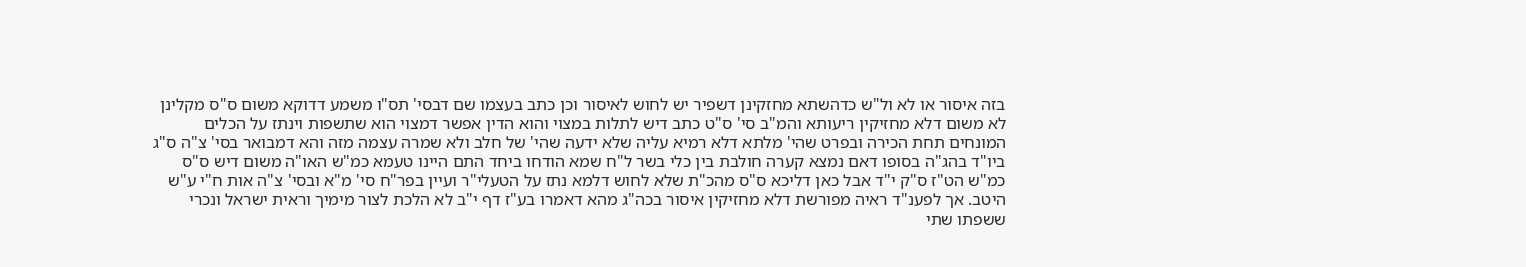בזה איסור או לא ול"ש כדהשתא מחזקינן דשפיר יש לחוש לאיסור וכן כתב בעצמו שם דבסי' תס"ו משמע דדוקא משום ס"ס מקלינן לא משום דלא מחזיקין ריעותא והמ"ב סי' ס"ט כתב דיש לתלות במצוי והוא הדין אפשר דמצוי הוא שתשפות וינתז על הכלים המונחים תחת הכירה ובפרט שהי' מלתא דלא רמיא עליה שלא ידעה שהי' של חלב ולא שמרה עצמה מזה והא דמבואר בסי' צ"ה ס"ג ביו"ד בהג"ה בסופו דאם נמצא קערה חולבת בין כלי בשר ל"ח שמא הודחו ביחד התם היינו טעמא כמ"ש האו"ה משום דיש ס"ס כמ"ש הט"ז ס"ק י"ד אבל כאן דליכא ס"ס מהכ"ת שלא לחוש דלמא נתז על הטעלי"ר ועיין בפר"ח סי' מ"א ובסי' צ"ה אות ח"י ע"ש היטב. אך לפענ"ד ראיה מפורשת דלא מחזיקין איסור בכה"ג מהא דאמרו בע"ז דף י"ב לא הלכת לצור מימיך וראית ישראל ונכרי ששפתו שתי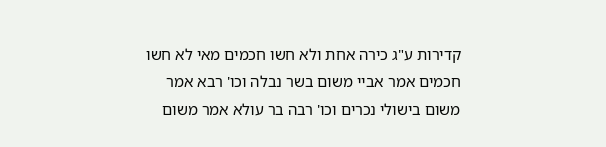קדירות ע"ג כירה אחת ולא חשו חכמים מאי לא חשו חכמים אמר אביי משום בשר נבלה וכו' רבא אמר משום בישולי נכרים וכו' רבה בר עולא אמר משום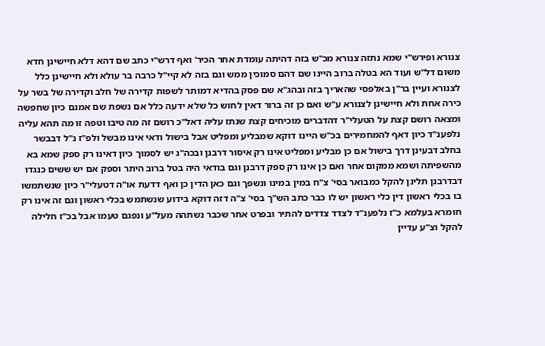צנורא ופירש"י שמא נתזה צנורא מכ"ש בזה דהיתה עומדת אחר הכיר' ואף דרש"י כתב שם דהא דלא חיישינן חדא משום דל"ש ועוד הא בטלה ברוב היינו שם דהם סמוכין ממש וגם בזה לא קיי"ל כרבה בר עולא ולא חיישינן כלל לצנורא ועיין בר"ן באלפסי שהאריך בזה ובהג"א שם פסק בהדיא דמותר לשפות קדירה של חלב וקדירה של בשר על כירה אחת ולא חיישינן לצנורא ע"ש ואם כן זה ברור דאין לחוש כל שלא ידעה כלל אם נשפת שם אמנם כיון שחפשה ומצאה רושם קצת על הטעלי"ר דהדברים מוכיחים קצת שנתז עליה דאל"כ רושם זה מה טיבו וטפה זו מה תהא עליה נלפענ"ד כיון דאף להמחמירים בכ"ש היינו דוקא שמבליע ומפליט אבל בישול ודאי אינו מבשל ולפ"ז נ"ל דבבשר בחלב דבעינן דרך בישול אם כן מבליע ומפליט אינו רק איסור דרבנן ובכה"ג יש לסמוך כיון דאינו רק ספק שמא בא מהשפיתה ושמא ממקום אחר ואם כן אינו רק ספק דרבנן וגם בודאי היה בטל ברוב היתר וספק אם יש ששים כנגדו דבדרבנן תלינן להקל כמבואר בסי' צ"ח במין במינו ונשפך וגם כאן הדין כן ואף דדעת או"ה דטעלי"ר כיון שנשתמשו בו בכלי ראשון דין כלי ראשון יש לו כבר כתב הש"ך בסי' צ"ה דזה דוקא בידוע שנשתמש בכלי ראשון וגם זה אינו רק חומרא בעלמא כ"ז נלפענ"ד לצדד צדדים להתיר ובפרט אחר שכבר נשתהה מעל"ע ונפגם טעמו אבל בכ"ז חלילה להקל וצ"ע עדיין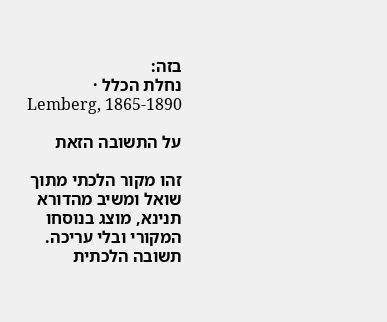בזה:
נחלת הכלל · Lemberg, 1865-1890

על התשובה הזאת

זהו מקור הלכתי מתוך שואל ומשיב מהדורא תנינא, מוצג בנוסחו המקורי ובלי עריכה. תשובה הלכתית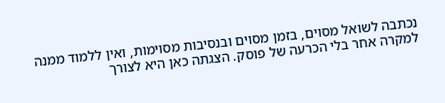נכתבה לשואל מסוים, בזמן מסוים ובנסיבות מסוימות, ואין ללמוד ממנה למקרה אחר בלי הכרעה של פוסק. הצגתה כאן היא לצורך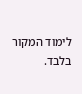לימוד המקור בלבד.